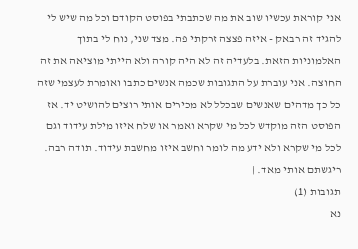אני קוראת עכשיו שוב את מה שכתבתי בפוסט הקודם וכל מה שיש לי להגיד זה רבאק - איזה פצצה זרקתי פה. מצד שני, נוח לי בתוך האלמוניות הזאת. בלעדיה זה לא היה קורה ולא הייתי מוציאה את זה החוצה. אני עוברת על התגובות שכמה אנשים כתבו ואומרת לעצמי שזה כל כך מדהים שאנשים שבכלל לא מכירים אותי רוצים להושיט יד. אז הפוסט הזה מוקדש לכל מי שקרא ואמר או שלח איזו מילת עידוד וגם לכל מי שקרא ולא ידע מה לומר וחשב איזו מחשבת עידוד. תודה רבה. ריגשתם אותי מאד. |
תגובות (1)
נא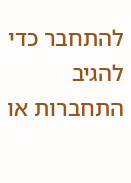להתחבר כדי להגיב
התחברות או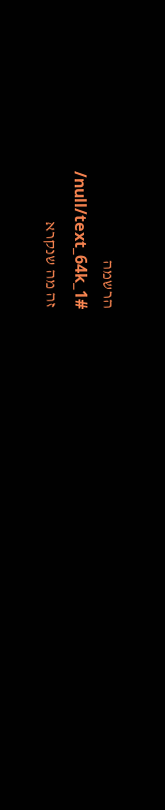הרשמה
/null/text_64k_1#
זה מה שנקרא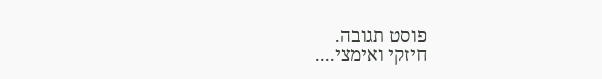פוסט תגובה.
חיזקי ואימצי....